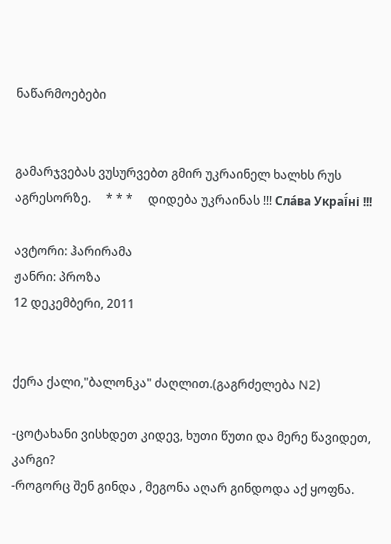ნაწარმოებები


გამარჯვებას ვუსურვებთ გმირ უკრაინელ ხალხს რუს აგრესორზე.     * * *     დიდება უკრაინას !!! Сла́ва Украї́ні !!!

ავტორი: ჰარირამა
ჟანრი: პროზა
12 დეკემბერი, 2011


ქერა ქალი,"ბალონკა" ძაღლით.(გაგრძელება N2)

-ცოტახანი ვისხდეთ კიდევ, ხუთი წუთი და მერე წავიდეთ, კარგი?
-როგორც შენ გინდა , მეგონა აღარ გინდოდა აქ ყოფნა.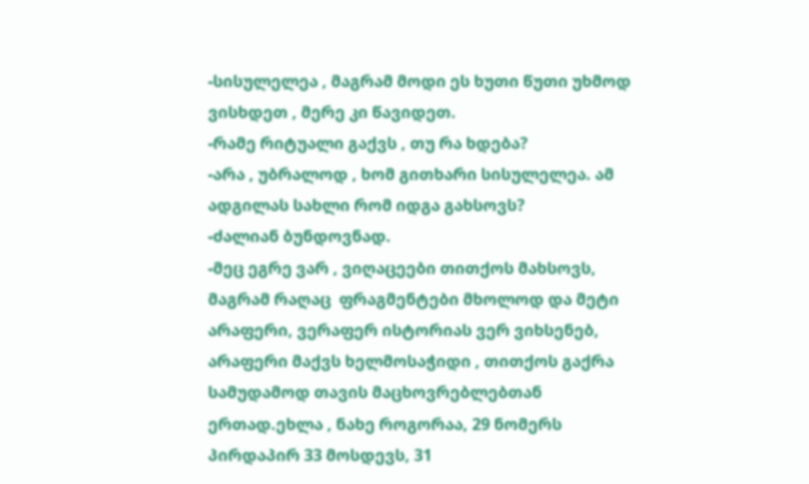-სისულელეა , მაგრამ მოდი ეს ხუთი წუთი უხმოდ ვისხდეთ , მერე კი წავიდეთ.
-რამე რიტუალი გაქვს , თუ რა ხდება?
-არა , უბრალოდ , ხომ გითხარი სისულელეა. ამ ადგილას სახლი რომ იდგა გახსოვს?
-ძალიან ბუნდოვნად.
-მეც ეგრე ვარ , ვიღაცეები თითქოს მახსოვს, მაგრამ რაღაც  ფრაგმენტები მხოლოდ და მეტი არაფერი, ვერაფერ ისტორიას ვერ ვიხსენებ, არაფერი მაქვს ხელმოსაჭიდი , თითქოს გაქრა სამუდამოდ თავის მაცხოვრებლებთან ერთად.ეხლა , ნახე როგორაა, 29 ნომერს პირდაპირ 33 მოსდევს, 31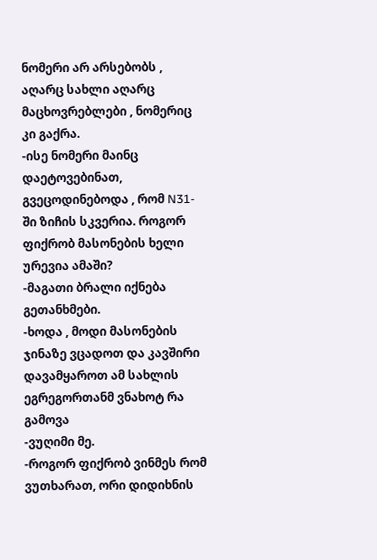ნომერი არ არსებობს , აღარც სახლი აღარც მაცხოვრებლები , ნომერიც კი გაქრა.
-ისე ნომერი მაინც დაეტოვებინათ, გვეცოდინებოდა , რომ N31-ში ზიჩის სკვერია. როგორ ფიქრობ მასონების ხელი ურევია ამაში?
-მაგათი ბრალი იქნება გეთანხმები.
-ხოდა , მოდი მასონების ჯინაზე ვცადოთ და კავშირი დავამყაროთ ამ სახლის ეგრეგორთანმ ვნახოტ რა გამოვა
-ვუღიმი მე.
-როგორ ფიქრობ ვინმეს რომ ვუთხარათ, ორი დიდიხნის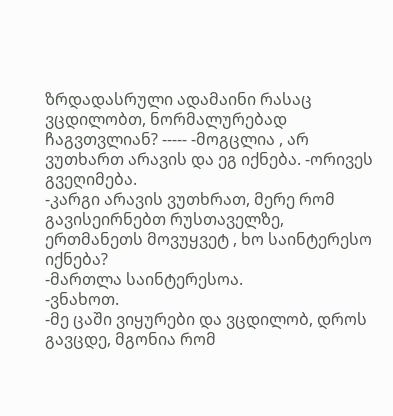ზრდადასრული ადამაინი რასაც ვცდილობთ, ნორმალურებად ჩაგვთვლიან? ----- -მოგცლია , არ ვუთხართ არავის და ეგ იქნება. -ორივეს გვეღიმება.
-კარგი არავის ვუთხრათ, მერე რომ გავისეირნებთ რუსთაველზე, ერთმანეთს მოვუყვეტ , ხო საინტერესო იქნება?
-მართლა საინტერესოა.
-ვნახოთ.
-მე ცაში ვიყურები და ვცდილობ, დროს გავცდე, მგონია რომ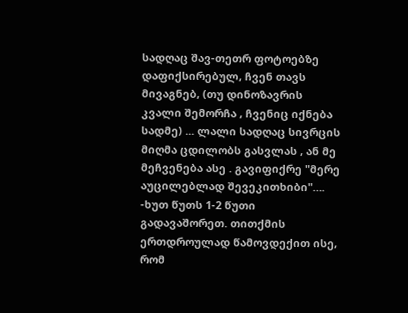სადღაც შავ-თეთრ ფოტოებზე დაფიქსირებულ, ჩვენ თავს მივაგნებ, (თუ დინოზავრის კვალი შემორჩა , ჩვენიც იქნება სადმე) ... ლალი სადღაც სივრცის მიღმა ცდილობს გასვლას , ან მე მეჩვენება ასე . გავიფიქრე "მერე აუცილებლად შევეკითხიბი"….
-ხუთ წუთს 1-2 წუთი გადავაშორეთ. თითქმის ერთდროულად წამოვდექით ისე, რომ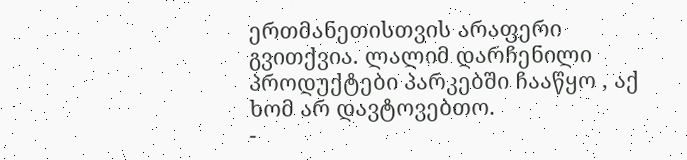ერთმანეთისთვის არაფერი გვითქვია. ლალიმ დარჩენილი პროდუქტები პარკებში ჩააწყო , აქ ხომ არ დავტოვებთო.
-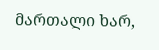მართალი ხარ,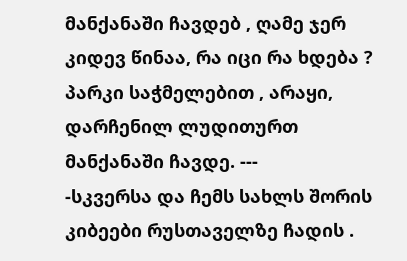მანქანაში ჩავდებ , ღამე ჯერ კიდევ წინაა, რა იცი რა ხდება ? პარკი საჭმელებით , არაყი, დარჩენილ ლუდითურთ მანქანაში ჩავდე. ---
-სკვერსა და ჩემს სახლს შორის კიბეები რუსთაველზე ჩადის .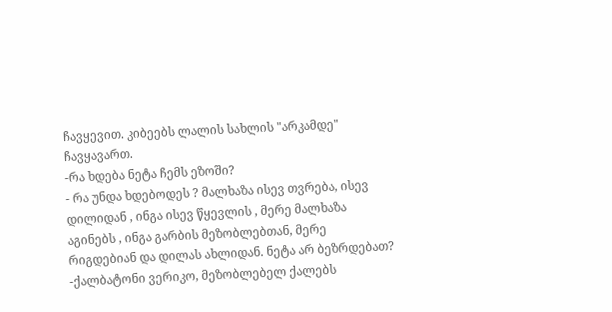ჩავყევით. კიბეებს ლალის სახლის "არკამდე" ჩავყავართ.
-რა ხდება ნეტა ჩემს ეზოში?
- რა უნდა ხდებოდეს ? მალხაზა ისევ თვრება, ისევ დილიდან , ინგა ისევ წყევლის , მერე მალხაზა აგინებს , ინგა გარბის მეზობლებთან, მერე რიგდებიან და დილას ახლიდან. ნეტა არ ბეზრდებათ?
-ქალბატონი ვერიკო, მეზობლებელ ქალებს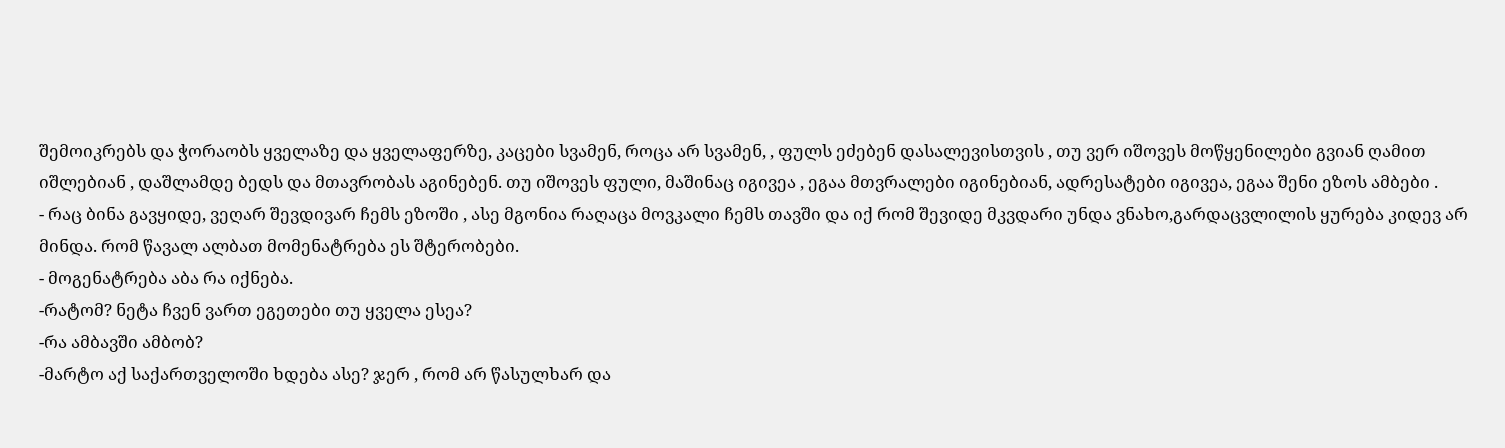შემოიკრებს და ჭორაობს ყველაზე და ყველაფერზე, კაცები სვამენ, როცა არ სვამენ, , ფულს ეძებენ დასალევისთვის , თუ ვერ იშოვეს მოწყენილები გვიან ღამით იშლებიან , დაშლამდე ბედს და მთავრობას აგინებენ. თუ იშოვეს ფული, მაშინაც იგივეა , ეგაა მთვრალები იგინებიან, ადრესატები იგივეა, ეგაა შენი ეზოს ამბები .
- რაც ბინა გავყიდე, ვეღარ შევდივარ ჩემს ეზოში , ასე მგონია რაღაცა მოვკალი ჩემს თავში და იქ რომ შევიდე მკვდარი უნდა ვნახო,გარდაცვლილის ყურება კიდევ არ მინდა. რომ წავალ ალბათ მომენატრება ეს შტერობები.
- მოგენატრება აბა რა იქნება.
-რატომ? ნეტა ჩვენ ვართ ეგეთები თუ ყველა ესეა?
-რა ამბავში ამბობ?
-მარტო აქ საქართველოში ხდება ასე? ჯერ , რომ არ წასულხარ და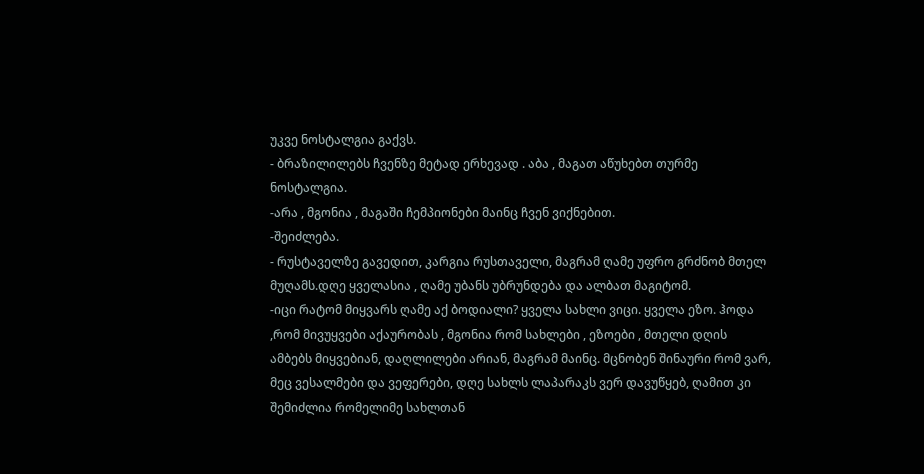უკვე ნოსტალგია გაქვს.
- ბრაზილილებს ჩვენზე მეტად ერხევად . აბა , მაგათ აწუხებთ თურმე ნოსტალგია.
-არა , მგონია , მაგაში ჩემპიონები მაინც ჩვენ ვიქნებით.
-შეიძლება.
- რუსტაველზე გავედით, კარგია რუსთაველი, მაგრამ ღამე უფრო გრძნობ მთელ მუღამს.დღე ყველასია , ღამე უბანს უბრუნდება და ალბათ მაგიტომ.
-იცი რატომ მიყვარს ღამე აქ ბოდიალი? ყველა სახლი ვიცი. ყველა ეზო. ჰოდა ,რომ მივუყვები აქაურობას , მგონია რომ სახლები , ეზოები , მთელი დღის ამბებს მიყვებიან, დაღლილები არიან, მაგრამ მაინც. მცნობენ შინაური რომ ვარ, მეც ვესალმები და ვეფერები, დღე სახლს ლაპარაკს ვერ დავუწყებ, ღამით კი შემიძლია რომელიმე სახლთან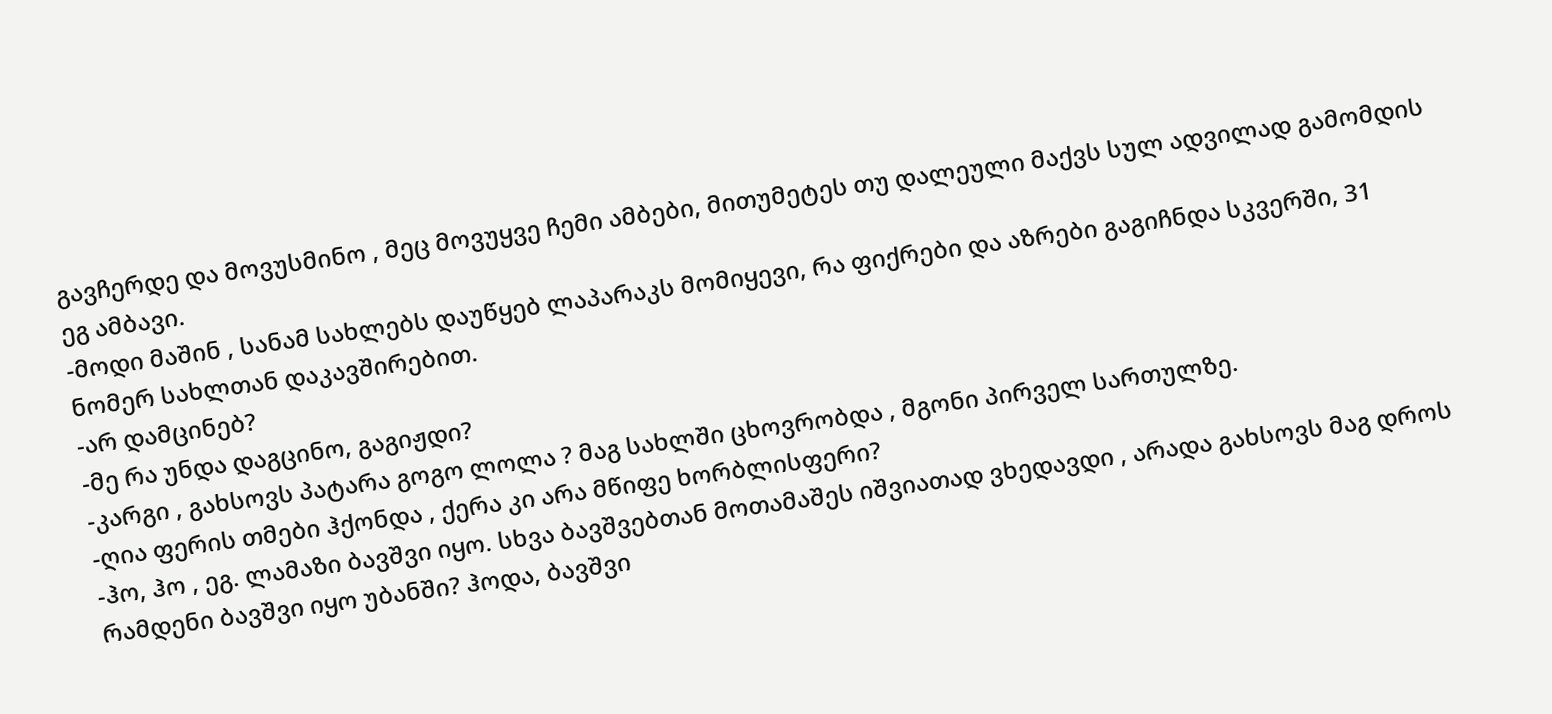გავჩერდე და მოვუსმინო , მეც მოვუყვე ჩემი ამბები, მითუმეტეს თუ დალეული მაქვს სულ ადვილად გამომდის ეგ ამბავი.
-მოდი მაშინ , სანამ სახლებს დაუწყებ ლაპარაკს მომიყევი, რა ფიქრები და აზრები გაგიჩნდა სკვერში, 31 ნომერ სახლთან დაკავშირებით.
-არ დამცინებ?
-მე რა უნდა დაგცინო, გაგიჟდი?
-კარგი , გახსოვს პატარა გოგო ლოლა ? მაგ სახლში ცხოვრობდა , მგონი პირველ სართულზე.
-ღია ფერის თმები ჰქონდა , ქერა კი არა მწიფე ხორბლისფერი?
-ჰო, ჰო , ეგ. ლამაზი ბავშვი იყო. სხვა ბავშვებთან მოთამაშეს იშვიათად ვხედავდი , არადა გახსოვს მაგ დროს რამდენი ბავშვი იყო უბანში? ჰოდა, ბავშვი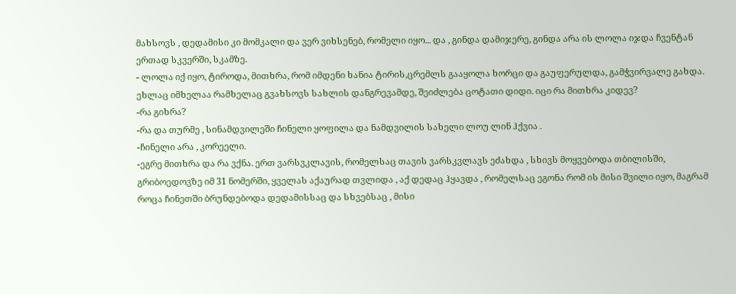მახსოვს , დედამისი კი მომკალი და ვერ ვიხსენებ, რომელი იყო... და , გინდა დამიჯერე, გინდა არა ის ლოლა იჯდა ჩვენტან ერთად სკვერში, სკამზე.
- ლოლა იქ იყო, ტიროდა, მითხრა, რომ იმდენი ხანია ტირის,ცრემლს გააყოლა ხორცი და გაუფერულდა, გამჭვირვალე გახდა. ეხლაც იმხელაა რამხელაც გვახსოვს სახლის დანგრევამდე, შეიძლება ცოტათი დიდი. იცი რა მითხრა კიდევ?
-რა გიხრა?
-რა და თურმე , სინამდვილეში ჩინელი ყოფილა და ნამდვილის სახელი ლოუ ლინ ჰქვია .
-ჩინელი არა , კორეელი.
-ეგრე მითხრა და რა ვქნა. ერთ ვარსვკლავის, რომელსაც თავის ვარსკვლავს ეძახდა , სხივს მოყვებოდა თბილისში, გრიბოედოვზე იმ 31 ნომერში, ყველას აქაურად თვლიდა , აქ დედაც ჰყავდა , რომელსაც ეგონა რომ ის მისი შვილი იყო, მაგრამ როცა ჩინეთში ბრუნდებოდა დედამისსაც და სხვებსაც , მისი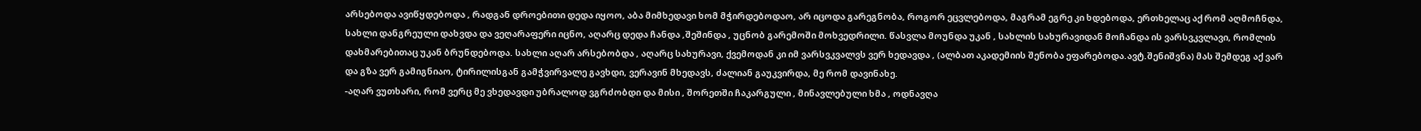არსებოდა ავიწყდებოდა , რადგან დროებითი დედა იყოო, აბა მიმხედავი ხომ მჭირდებოდაო, არ იცოდა გარეგნობა, როგორ ეცვლებოდა, მაგრამ ეგრე კი ხდებოდა, ერთხელაც აქ რომ აღმოჩნდა, სახლი დანგრეული დახვდა და ვეღარაფერი იცნო, აღარც დედა ჩანდა ,შეშინდა , უცნობ გარემოში მოხვედრილი. წასვლა მოუნდა უკან , სახლის სახურავიდან მოჩანდა ის ვარსვკვლავი, რომლის დახმარებითაც უკან ბრუნდებოდა. სახლი აღარ არსებობდა , აღარც სახურავი, ქვემოდან კი იმ ვარსვკვალვს ვერ ხედავდა , (ალბათ აკადემიის შენობა ეფარებოდა.ავტ.შენიშვნა) მას შემდეგ აქ ვარ და გზა ვერ გამიგნიაო, ტირილისგან გამჭვირვალე გავხდი, ვერავინ მხედავს, ძალიან გაუკვირდა, მე რომ დავინახე.
-აღარ ვუთხარი, რომ ვერც მე ვხედავდი უბრალოდ ვგრძობდი და მისი , შორეთში ჩაკარგული , მინავლებული ხმა , ოდნავღა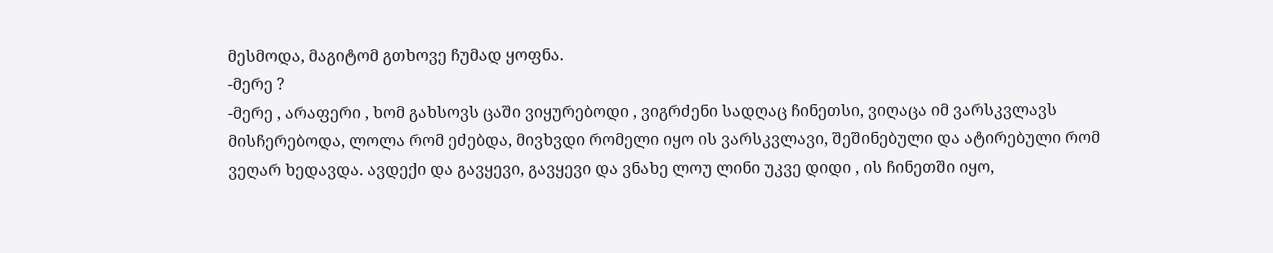მესმოდა, მაგიტომ გთხოვე ჩუმად ყოფნა.
-მერე ?
-მერე , არაფერი , ხომ გახსოვს ცაში ვიყურებოდი , ვიგრძენი სადღაც ჩინეთსი, ვიღაცა იმ ვარსკვლავს მისჩერებოდა, ლოლა რომ ეძებდა, მივხვდი რომელი იყო ის ვარსკვლავი, შეშინებული და ატირებული რომ ვეღარ ხედავდა. ავდექი და გავყევი, გავყევი და ვნახე ლოუ ლინი უკვე დიდი , ის ჩინეთში იყო,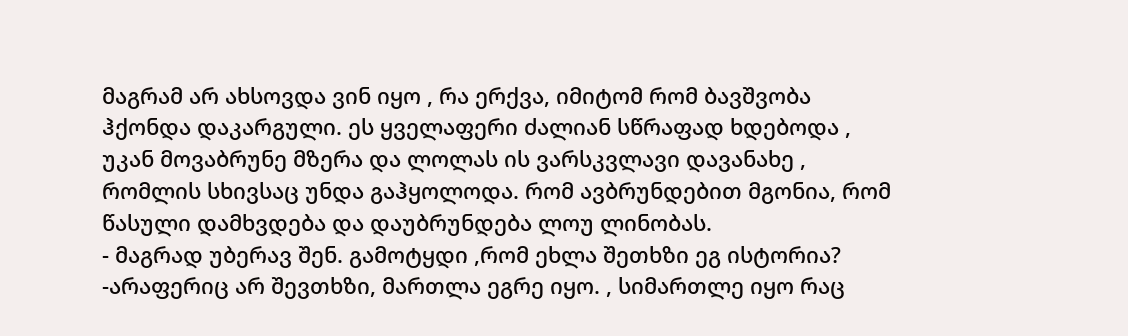მაგრამ არ ახსოვდა ვინ იყო , რა ერქვა, იმიტომ რომ ბავშვობა ჰქონდა დაკარგული. ეს ყველაფერი ძალიან სწრაფად ხდებოდა , უკან მოვაბრუნე მზერა და ლოლას ის ვარსკვლავი დავანახე , რომლის სხივსაც უნდა გაჰყოლოდა. რომ ავბრუნდებით მგონია, რომ წასული დამხვდება და დაუბრუნდება ლოუ ლინობას.
- მაგრად უბერავ შენ. გამოტყდი ,რომ ეხლა შეთხზი ეგ ისტორია?
-არაფერიც არ შევთხზი, მართლა ეგრე იყო. , სიმართლე იყო რაც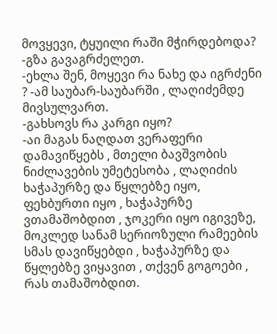მოვყევი, ტყუილი რაში მჭირდებოდა? -გზა გავაგრძელეთ.
-ეხლა შენ, მოყევი რა ნახე და იგრძენი ? -ამ საუბარ-საუბარში , ლაღიძემდე მივსულვართ.
-გახსოვს რა კარგი იყო?
-აი მაგას ნაღდათ ვერაფერი დამავიწყებს , მთელი ბავშვობის ნიძლავების უმეტესობა , ლაღიძის ხაჭაპურზე და წყლებზე იყო, ფეხბურთი იყო , ხაჭაპურზე ვთამაშობდით , ჯოკერი იყო იგივეზე, მოკლედ სანამ სერიოზული რამეების სმას დავიწყებდი , ხაჭაპურზე და წყლებზე ვიყავით , თქვენ გოგოები , რას თამაშობდით.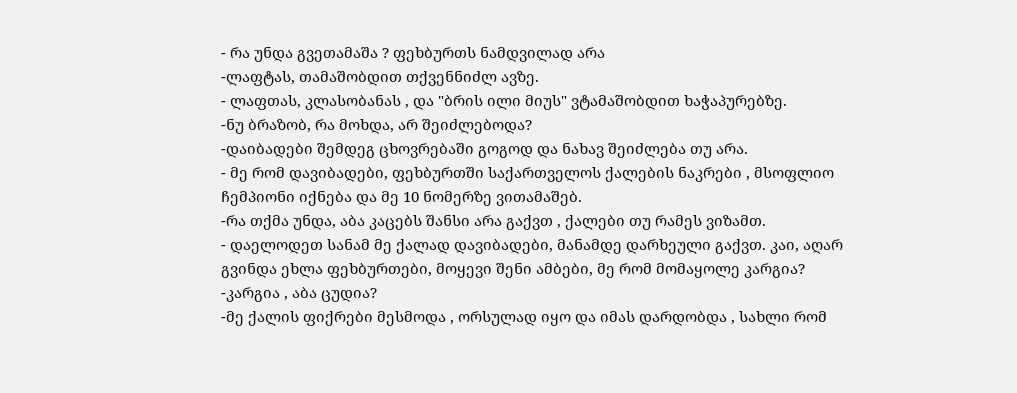- რა უნდა გვეთამაშა ? ფეხბურთს ნამდვილად არა
-ლაფტას, თამაშობდით თქვენნიძლ ავზე.
- ლაფთას, კლასობანას , და "ბრის ილი მიუს" ვტამაშობდით ხაჭაპურებზე.
-ნუ ბრაზობ, რა მოხდა, არ შეიძლებოდა?
-დაიბადები შემდეგ ცხოვრებაში გოგოდ და ნახავ შეიძლება თუ არა.
- მე რომ დავიბადები, ფეხბურთში საქართველოს ქალების ნაკრები , მსოფლიო ჩემპიონი იქნება და მე 10 ნომერზე ვითამაშებ.
-რა თქმა უნდა, აბა კაცებს შანსი არა გაქვთ , ქალები თუ რამეს ვიზამთ.
- დაელოდეთ სანამ მე ქალად დავიბადები, მანამდე დარხეული გაქვთ. კაი, აღარ გვინდა ეხლა ფეხბურთები, მოყევი შენი ამბები, მე რომ მომაყოლე კარგია?
-კარგია , აბა ცუდია?
-მე ქალის ფიქრები მესმოდა , ორსულად იყო და იმას დარდობდა , სახლი რომ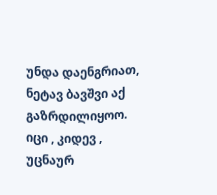უნდა დაენგრიათ, ნეტავ ბავშვი აქ გაზრდილიყოო. იცი , კიდევ , უცნაურ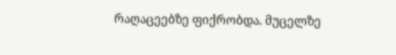რაღაცეებზე ფიქრობდა. მუცელზე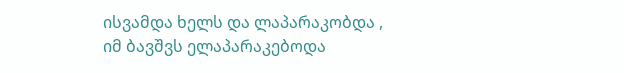ისვამდა ხელს და ლაპარაკობდა , იმ ბავშვს ელაპარაკებოდა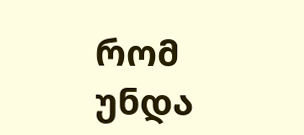რომ უნდა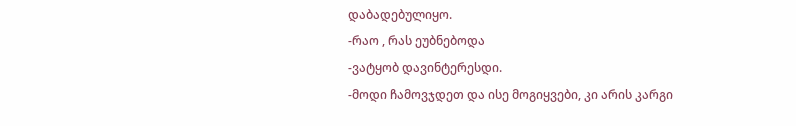დაბადებულიყო.
-რაო , რას ეუბნებოდა
-ვატყობ დავინტერესდი.
-მოდი ჩამოვჯდეთ და ისე მოგიყვები, კი არის კარგი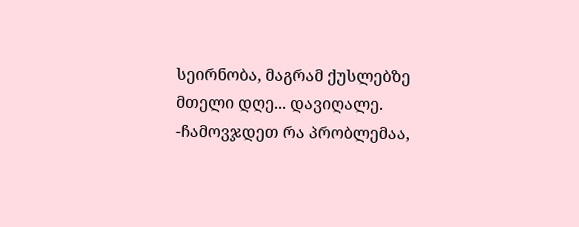სეირნობა, მაგრამ ქუსლებზე მთელი დღე... დავიღალე.
-ჩამოვჯდეთ რა პრობლემაა,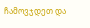ჩამოვჯდეთ და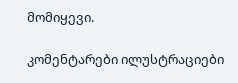მომიყევი.

კომენტარები ილუსტრაციები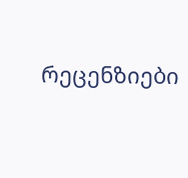რეცენზიები